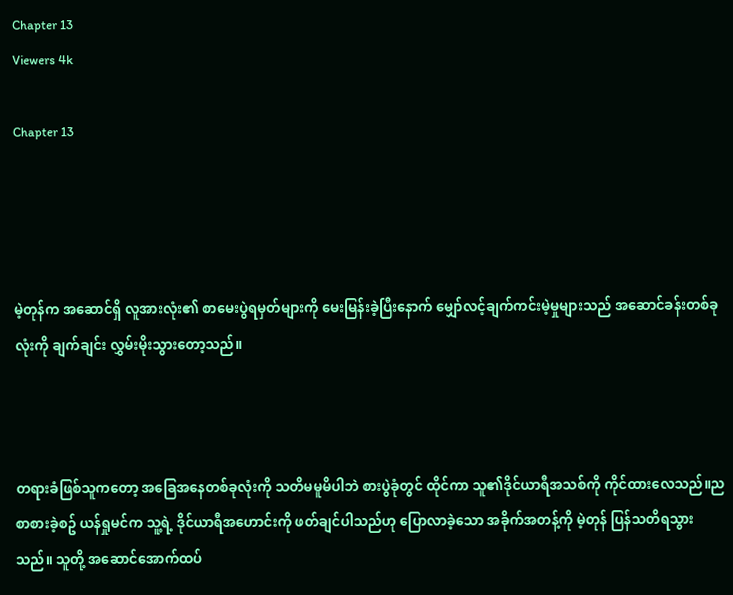Chapter 13
Viewers 4k

Chapter 13




မဲ့တုန်က အဆောင်ရှိ လူအားလုံး၏ စာမေးပွဲရမှတ်များကို မေးမြန်းခဲ့ပြီးနောက် မျှော်လင့်ချက်ကင်းမဲ့မှုများသည် အဆောင်ခန်းတစ်ခုလုံးကို ချက်ချင်း လွှမ်းမိုးသွားတော့သည်။



တရားခံဖြစ်သူကတော့ အခြေအနေတစ်ခုလုံးကို သတိမမူမိပါဘဲ စားပွဲခုံတွင် ထိုင်ကာ သူ၏ဒိုင်ယာရီအသစ်ကို ကိုင်ထားလေသည်။ညစာစားခဲ့စဥ် ယန်ရှုမင်က သူ့ရဲ့ ဒိုင်ယာရီအဟောင်းကို ဖတ်ချင်ပါသည်ဟု ပြောလာခဲ့သော အခိုက်အတန့်ကို မဲ့တုန် ပြန်သတိရသွားသည်။ သူတို့ အဆောင်အောက်ထပ်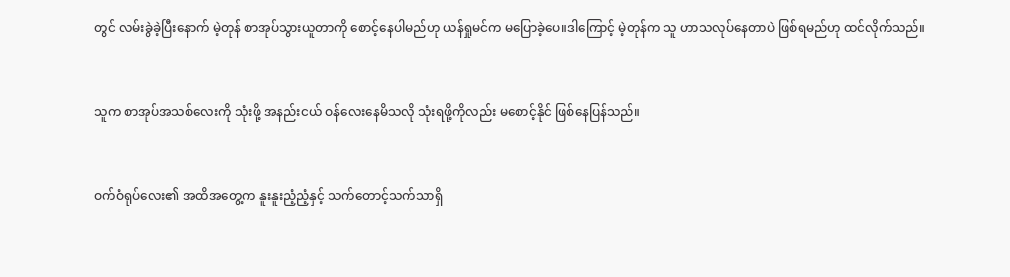တွင် လမ်းခွဲခဲ့ပြီးနောက် မဲ့တုန် စာအုပ်သွားယူတာကို စောင့်နေပါမည်ဟု ယန်ရှုမင်က မပြောခဲ့ပေ။ဒါကြောင့် မဲ့တုန်က သူ ဟာသလုပ်နေတာပဲ ဖြစ်ရမည်ဟု ထင်လိုက်သည်။



သူက စာအုပ်အသစ်လေးကို သုံးဖို့ အနည်းငယ် ဝန်လေးနေမိသလို သုံးရဖို့ကိုလည်း မစောင့်နိုင် ဖြစ်နေပြန်သည်။



ဝက်ဝံရုပ်လေး၏ အထိအတွေ့က နူးနူးညံ့ညံ့နှင့် သက်တောင့်သက်သာရှိ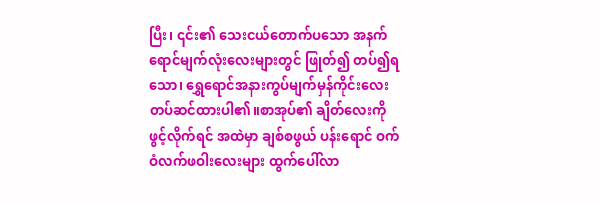ပြီး၊ ၎င်း၏ သေးငယ်တောက်ပသော အနက်ရောင်မျက်လုံးလေးများတွင် ဖြုတ်၍ တပ်၍ရသော၊ ရွှေရောင်အနားကွပ်မျက်မှန်ကိုင်းလေး တပ်ဆင်ထားပါ၏။စာအုပ်၏ ချိတ်လေးကို ဖွင့်လိုက်ရင် အထဲမှာ ချစ်စဖွယ် ပန်းရောင် ဝက်ဝံလက်ဖဝါးလေးများ ထွက်ပေါ်လာ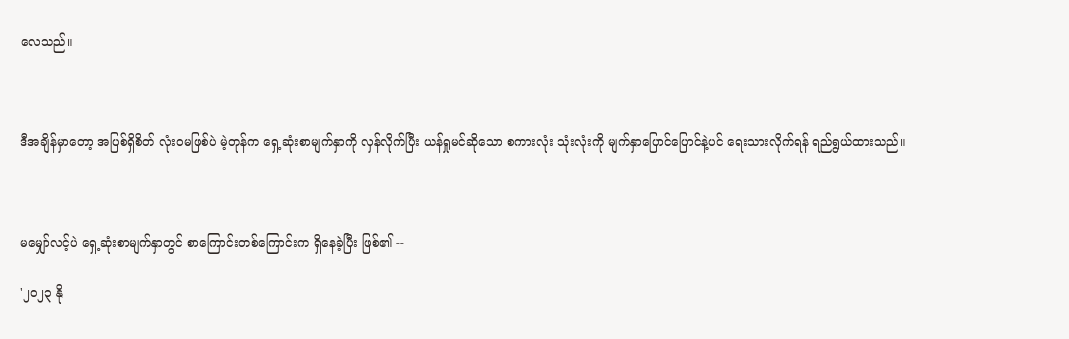လေသည်။



ဒီအချိန်မှာတော့ အပြစ်ရှိစိတ် လုံးဝမဖြစ်ပဲ မဲ့တုန်က ရှေ့ဆုံးစာမျက်နှာကို လှန်လိုက်ပြီး ယန်ရှုမင်ဆိုသော စကားလုံး သုံးလုံးကို မျက်နှာပြောင်ပြောင်နဲ့ပင် ရေးသားလိုက်ရန် ရည်ရွယ်ထားသည်။



မမျှော်လင့်ပဲ ရှေ့ဆုံးစာမျက်နှာတွင် စာကြောင်းတစ်ကြောင်းက ရှိနေခဲ့ပြီး ဖြစ်၏ --

'၂၀၂၃ နို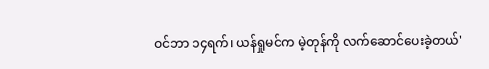ဝင်ဘာ ၁၄ရက်၊ ယန်ရှုမင်က မဲ့တုန်ကို လက်ဆောင်ပေးခဲ့တယ်'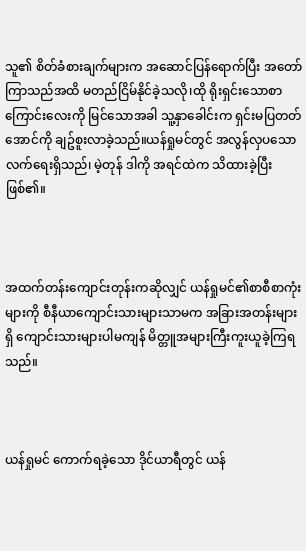သူ၏ စိတ်ခံစားချက်များက အဆောင်ပြန်ရောက်ပြီး အတော်ကြာသည်အထိ မတည်ငြိမ်နိုင်ခဲ့သလို၊ထို ရိုးရှင်းသောစာကြောင်းလေးကို မြင်သောအခါ သူ့နှာခေါင်းက ရှင်းမပြတတ်အောင်ကို ချဥ်စူးလာခဲ့သည်။ယန်ရှုမင်တွင် အလွန်လှပသော လက်ရေးရှိသည်၊ မဲ့တုန် ဒါကို အရင်ထဲက သိထားခဲ့ပြီး ဖြစ်၏။



အထက်တန်းကျောင်းတုန်းကဆိုလျှင် ယန်ရှုမင်၏စာစီစာကုံးများကို စီနီယာကျောင်းသားများသာမက အခြားအတန်းများရှိ ကျောင်းသားများပါမကျန် မိတ္တူအများကြီးကူးယူခဲ့ကြရသည်။



ယန်ရှုမင် ကောက်ရခဲ့သော ဒိုင်ယာရီတွင် ယန်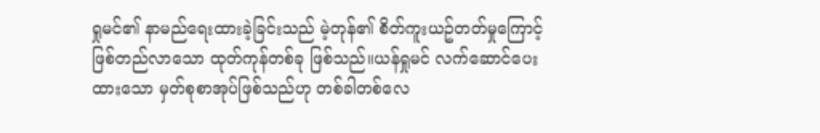ရှုမင်၏ နာမည်ရေးထားခဲ့ခြင်းသည် မဲ့တုန်၏ စိတ်ကူးယဥ်တတ်မှုကြောင့် ဖြစ်တည်လာသော ထုတ်ကုန်တစ်ခု ဖြစ်သည်။ယန်ရှုမင် လက်ဆောင်ပေးထားသော မှတ်စုစာအုပ်ဖြစ်သည်ဟု တစ်ခါတစ်လေ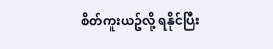စိတ်ကူးယဥ်လို့ ရနိုင်ပြီး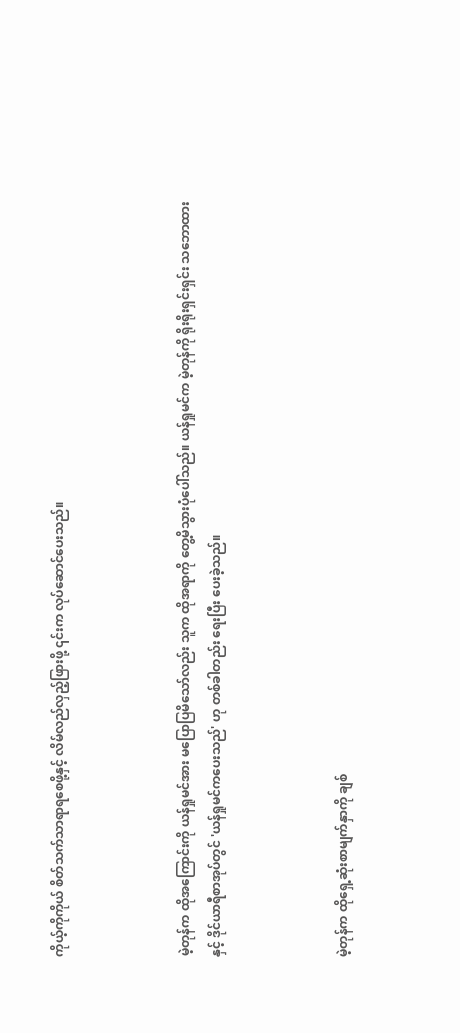ကိုယ့်ကိုကိုယ် စိတ်သက်သာရာရစေဖို့နှင့် လိမ်လည်လှည့်ဖြားဖို့ ၎င်းက လုပ်ဆောင်ပေးသည်။



မဲ့တုန်က ထိုအကြောင်းကို ယန်ရှုမင်အား မပြောပြမိသော်လည်း သူက ထိုအရာကို တွေ့မိသွားပုံပေါ်သည်။ ယန်ရှုမင်က မဲ့တုန်ကို ရိုးရိုးရှင်းရှင်း သဘောထားနှင့် ဒိုင်ယာရီစာအုပ်တွင် 'ယန်ရှုမင်ကပေးသည်' ဟု တစ်ခါတည်း ရေးပြီး ပေးခဲ့သည်။



မဲ့တုန်က ထိုရှေ့ဆုံးစာမျက်နှာကို ချစ်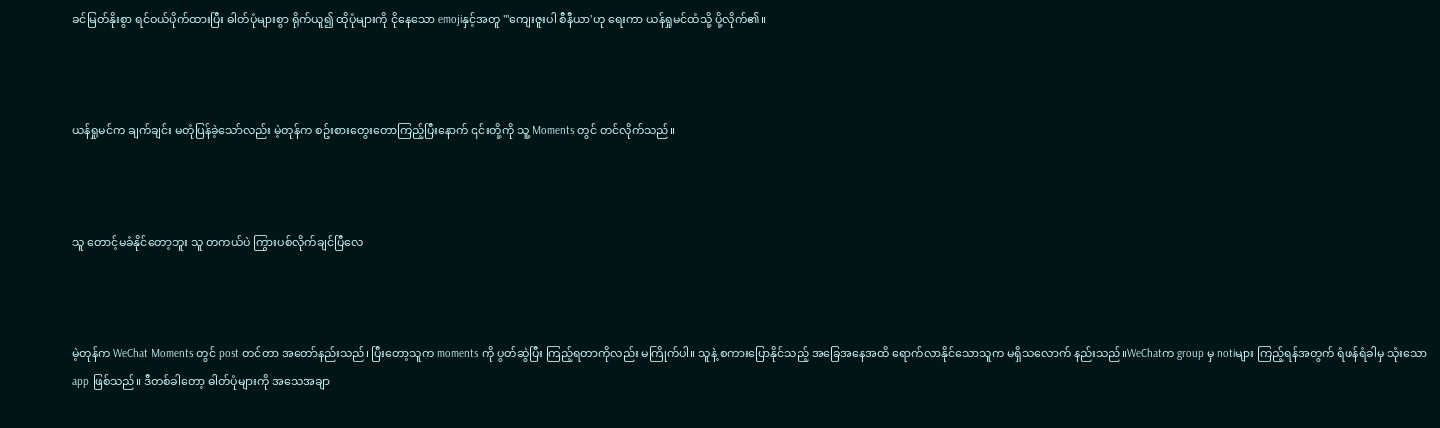ခင်မြတ်နိုးစွာ ရင်ဝယ်ပိုက်ထားပြီး ဓါတ်ပုံများစွာ ရိုက်ယူ၍ ထိုပုံများကို ငိုနေသော emojiနှင့်အတူ "'ကျေးဇူးပါ စီနီယာ'ဟု ရေးကာ ယန်ရှုမင်ထံသို့ ပို့လိုက်၏။



ယန်ရှုမင်က ချက်ချင်း မတုံပြန်ခဲ့သော်လည်း မဲ့တုန်က စဥ်းစားတွေးတောကြည့်ပြီးနောက် ၎င်းတို့ကို သူ့ Moments တွင် တင်လိုက်သည်။



သူ တောင့်မခံနိုင်တော့ဘူး သူ တကယ်ပဲ ကြွားပစ်လိုက်ချင်ပြီလေ



မဲ့တုန်က WeChat Moments တွင် post တင်တာ အတော်နည်းသည်၊ ပြီးတော့သူက moments ကို ပွတ်ဆွဲပြီး ကြည့်ရတာကိုလည်း မကြိုက်ပါ။ သူနဲ့ စကားပြောနိုင်သည့် အခြေအနေအထိ ရောက်လာနိုင်သောသူက မရှိသလောက် နည်းသည်။WeChatက group မှ notiများ ကြည့်ရန်အတွက် ရံဖန်ရံခါမှ သုံးသော app ဖြစ်သည်။ ဒီတစ်ခါတော့ ဓါတ်ပုံများကို အသေအချာ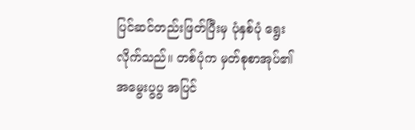ပြင်ဆင်တည်းဖြတ်ပြီးမှ ပုံနှစ်ပုံ ရွေးလိုက်သည်။ တစ်ပုံက မှတ်စုစာအုပ်၏ အမွေးပွပွ အပြင်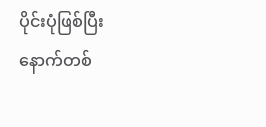ပိုင်းပုံဖြစ်ပြီး နောက်တစ်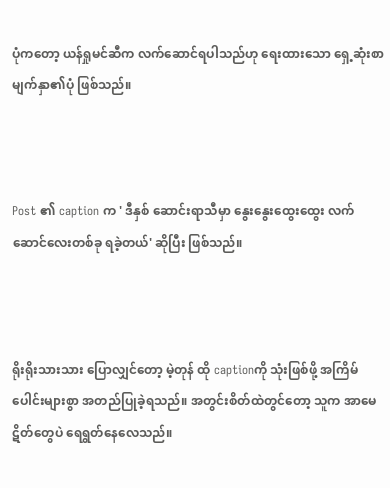ပုံကတော့ ယန်ရှုမင်ဆီက လက်ဆောင်ရပါသည်ဟု ရေးထားသော ရှေ့ဆုံးစာမျက်နှာ၏ပုံ ဖြစ်သည်။



Post ၏ caption က ' ဒီနှစ် ဆောင်းရာသီမှာ နွေးနွေးထွေးထွေး လက်ဆောင်လေးတစ်ခု ရခဲ့တယ်' ဆိုပြီး ဖြစ်သည်။



ရိုးရိုးသားသား ပြောလျှင်တော့ မဲ့တုန် ထို captionကို သုံးဖြစ်ဖို့ အကြိမ်ပေါင်းများစွာ အတည်ပြုခဲ့ရသည်။ အတွင်းစိတ်ထဲတွင်တော့ သူက အာမေဋိတ်တွေပဲ ရေရွတ်နေလေသည်။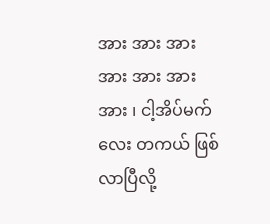အား အား အား အား အား အား အား ၊ ငါ့အိပ်မက်လေး တကယ် ဖြစ်လာပြီလို့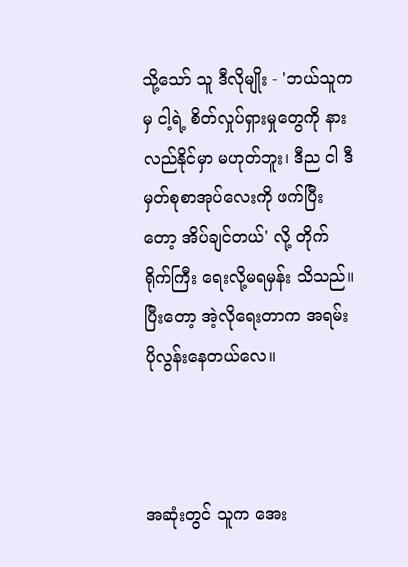သို့သော် သူ ဒီလိုမျိုး - 'ဘယ်သူကမှ ငါ့ရဲ့ စိတ်လှုပ်ရှားမှုတွေကို နားလည်နိုင်မှာ မဟုတ်ဘူး၊ ဒီည ငါ ဒီမှတ်စုစာအုပ်လေးကို ဖက်ပြီးတော့ အိပ်ချင်တယ်' လို့ တိုက်ရိုက်ကြီး ရေးလို့မရမှန်း သိသည်။ ပြီးတော့ အဲ့လိုရေးတာက အရမ်းပိုလွန်းနေတယ်လေ။



အဆုံးတွင် သူက အေး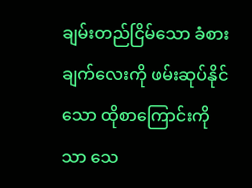ချမ်းတည်ငြိမ်သော ခံစားချက်လေးကို ဖမ်းဆုပ်နိုင်သော ထိုစာကြောင်းကိုသာ သေ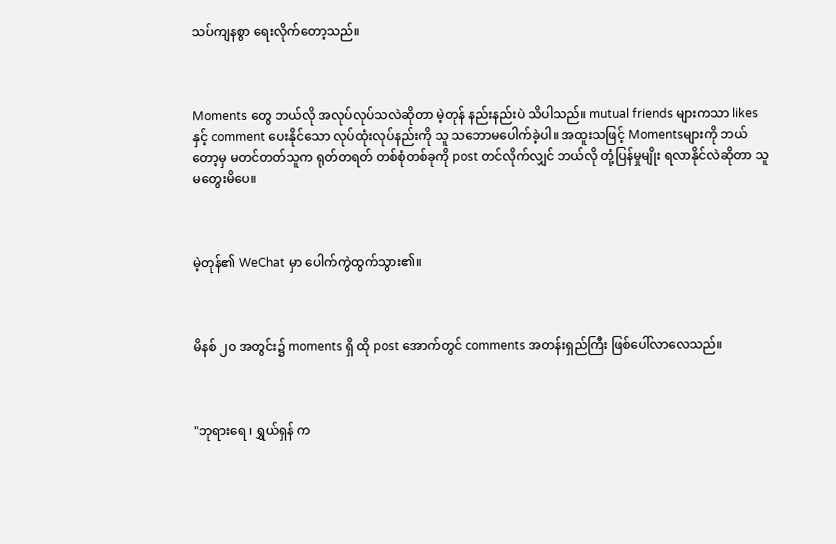သပ်ကျနစွာ ရေးလိုက်တော့သည်။



Moments တွေ ဘယ်လို အလုပ်လုပ်သလဲဆိုတာ မဲ့တုန် နည်းနည်းပဲ သိပါသည်။ mutual friends များကသာ likes နှင့် comment ပေးနိုင်သော လုပ်ထုံးလုပ်နည်းကို သူ သဘောမပေါက်ခဲ့ပါ။ အထူးသဖြင့် Momentsများကို ဘယ်တော့မှ မတင်တတ်သူက ရုတ်တရတ် တစ်စုံတစ်ခုကို post တင်လိုက်လျှင် ဘယ်လို တုံ့ပြန်မှုမျိုး ရလာနိုင်လဲဆိုတာ သူ မတွေးမိပေ။



မဲ့တုန်၏ WeChat မှာ ပေါက်ကွဲထွက်သွား၏။



မိနစ် ၂၀ အတွင်း၌ moments ရှိ ထို post အောက်တွင် comments အတန်းရှည်ကြီး ဖြစ်ပေါ်လာလေသည်။



"ဘုရားရေ ၊ ရွှယ်ရှန် က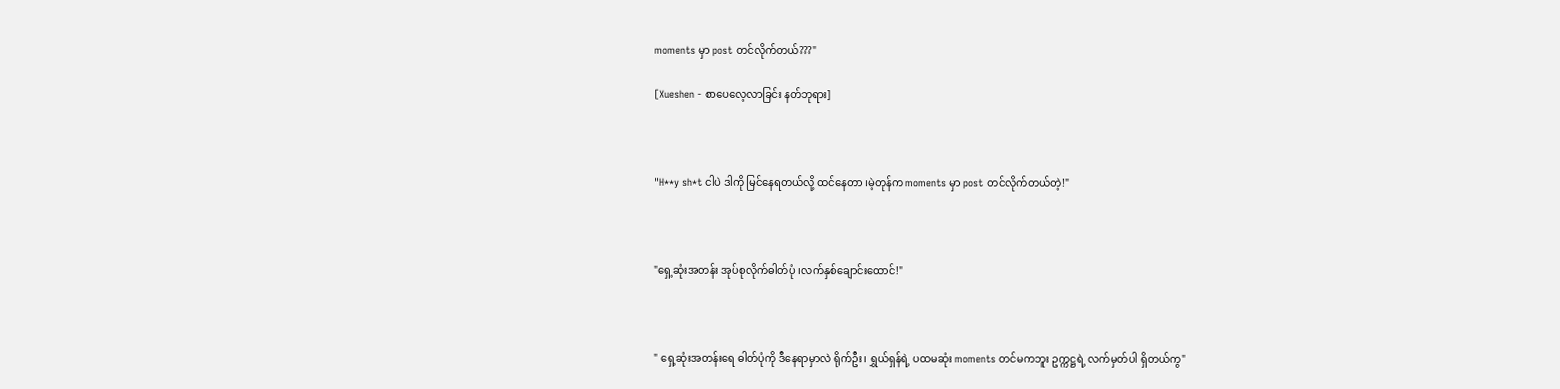moments မှာ post တင်လိုက်တယ်???"

[Xueshen - စာပေလေ့လာခြင်း နတ်ဘုရား]



"H**y sh*t ငါပဲ ဒါကို မြင်နေရတယ်လို့ ထင်နေတာ ၊မဲ့တုန်က moments မှာ post တင်လိုက်တယ်တဲ့!"



"ရှေ့ဆုံးအတန်း အုပ်စုလိုက်ဓါတ်ပုံ ၊လက်နှစ်ချောင်းထောင်!"



" ရှေ့ဆုံးအတန်းရေ ဓါတ်ပုံကို ဒီနေရာမှာလဲ ရိုက်ဦး၊ ရွှယ်ရှန်ရဲ့ ပထမဆုံး moments တင်မကဘူး ဥက္ကဋ္ဌရဲ့ လက်မှတ်ပါ ရှိတယ်ကွ"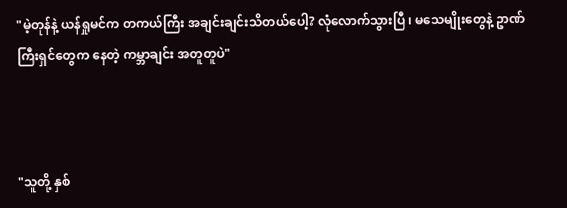"မဲ့တုန်နဲ့ ယန်ရှုမင်က တကယ်ကြီး အချင်းချင်းသိတယ်ပေါ့? လုံလောက်သွားပြီ ၊ မသေမျိုးတွေနဲ့ ဥာဏ်ကြီးရှင်တွေက နေတဲ့ ကမ္ဘာချင်း အတူတူပဲ"



"သူတို့ နှစ်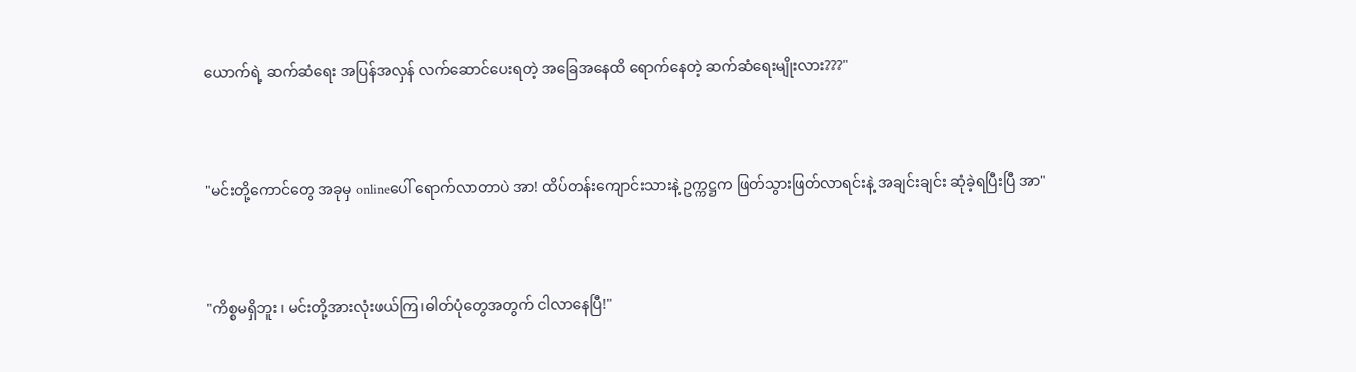ယောက်ရဲ့ ဆက်ဆံရေး အပြန်အလှန် လက်ဆောင်ပေးရတဲ့ အခြေအနေထိ ရောက်နေတဲ့ ဆက်ဆံရေးမျိုးလား???"



"မင်းတို့ကောင်တွေ အခုမှ onlineပေါ် ရောက်လာတာပဲ အာ! ထိပ်တန်းကျောင်းသားနဲ့ ဥက္ကဋ္ဌက ဖြတ်သွားဖြတ်လာရင်းနဲ့ အချင်းချင်း ဆုံခဲ့ရပြီးပြီ အာ"



"ကိစ္စမရှိဘူး ၊ မင်းတို့အားလုံးဖယ်ကြ၊ဓါတ်ပုံတွေအတွက် ငါလာနေပြီ!"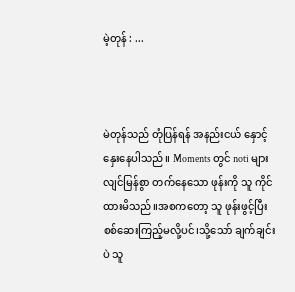မဲ့တုန် : ...



မဲတုန်သည် တုံပြန်ရန် အနည်းငယ် နှောင့်နှေးနေပါသည်။ Moments တွင် noti များ လျင်မြန်စွာ တက်နေသော ဖုန်းကို သူ ကိုင်ထားမိသည်။အစကတော့ သူ ဖုန်းဖွင့်ပြီး စစ်ဆေးကြည့်မလို့ပင်၊သို့သော် ချက်ချင်းပဲ သူ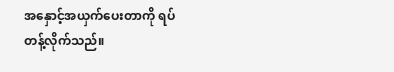အနှောင့်အယှက်ပေးတာကို ရပ်တန့်လိုက်သည်။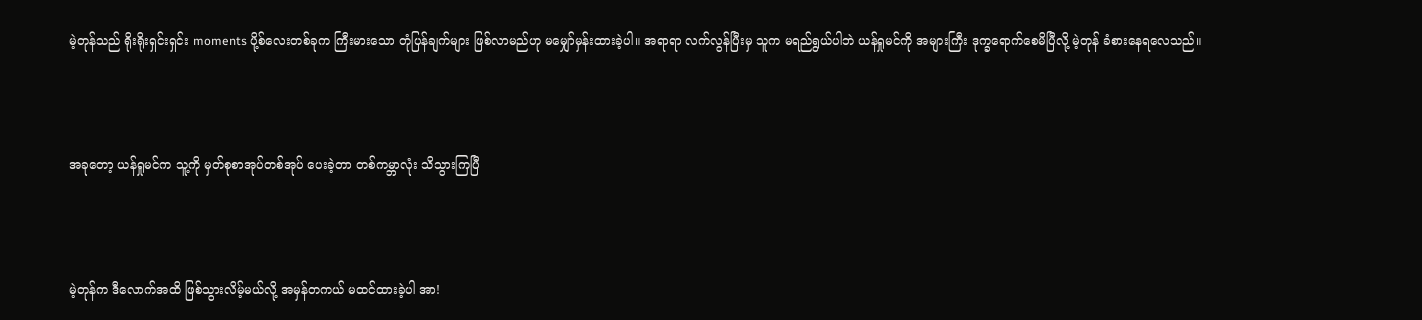မဲ့တုန်သည် ရိုးရိုးရှင်းရှင်း moments ပို့စ်လေးတစ်ခုက ကြီးမားသော တုံပြန်ချက်များ ဖြစ်လာမည်ဟု မမျှော်မှန်းထားခဲ့ပါ။ အရာရာ လက်လွန်ပြီးမှ သူက မရည်ရွယ်ပါဘဲ ယန်ရှုမင်ကို အများကြီး ဒုက္ခရောက်စေမိပြီလို့ မဲ့တုန် ခံစားနေရလေသည်။



အခုတော့ ယန်ရှုမင်က သူ့ကို မှတ်စုစာအုပ်တစ်အုပ် ပေးခဲ့တာ တစ်ကမ္ဘာလုံး သိသွားကြပြီ



မဲ့တုန်က ဒီလောက်အထိ ဖြစ်သွားလိမ့်မယ်လို့ အမှန်တကယ် မထင်ထားခဲ့ပါ အာ!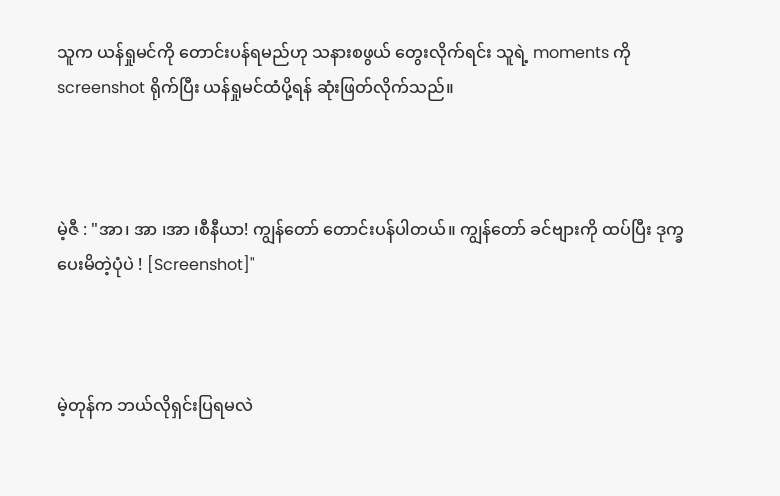သူက ယန်ရှုမင်ကို တောင်းပန်ရမည်ဟု သနားစဖွယ် တွေးလိုက်ရင်း သူရဲ့ moments ကို screenshot ရိုက်ပြီး ယန်ရှုမင်ထံပို့ရန် ဆုံးဖြတ်လိုက်သည်။



မဲ့ဇီ : "အာ၊ အာ ၊အာ ၊စီနီယာ! ကျွန်တော် တောင်းပန်ပါတယ်။ ကျွန်တော် ခင်ဗျားကို ထပ်ပြီး ဒုက္ခပေးမိတဲ့ပုံပဲ ! [Screenshot]"



မဲ့တုန်က ဘယ်လိုရှင်းပြရမလဲ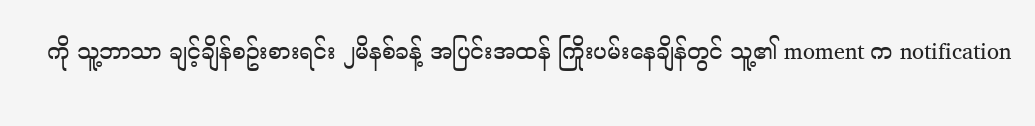ကို သူ့ဘာသာ ချင့်ချိန်စဥ်းစားရင်း ၂မိနစ်ခန့် အပြင်းအထန် ကြိုးပမ်းနေချိန်တွင် သူ့၏ moment က notification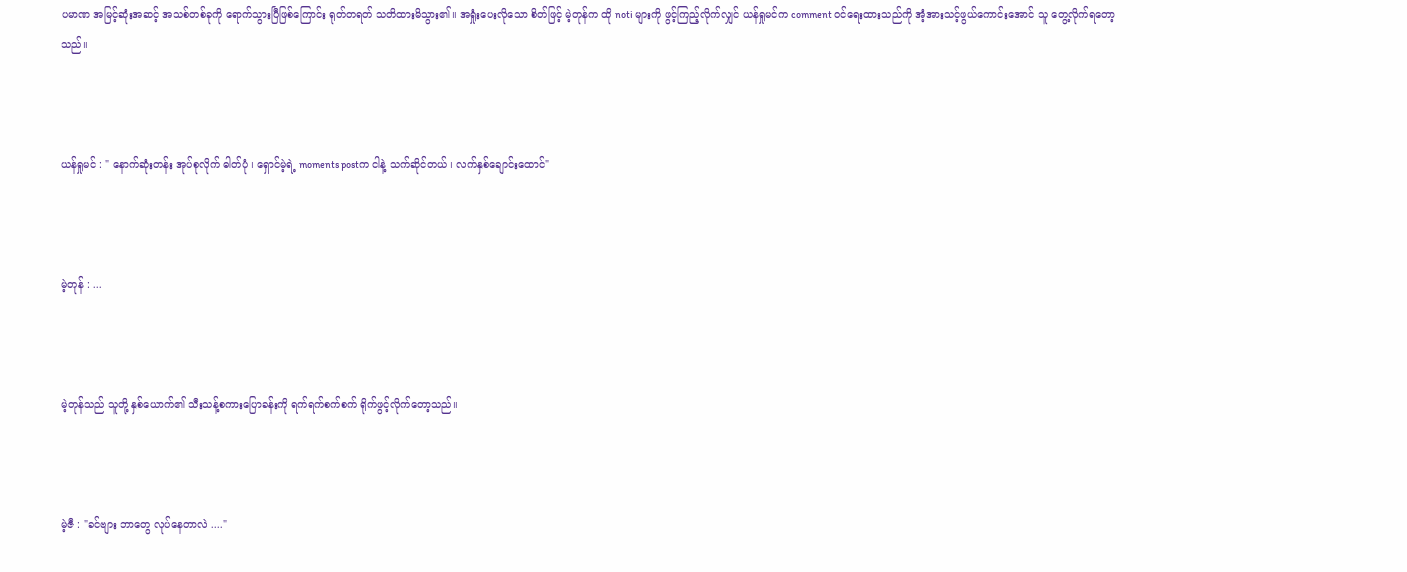ပမာဏ အမြင့်ဆုံးအဆင့် အသစ်တစ်ခုကို ရောက်သွားပြီဖြစ်ကြောင်း ရုတ်တရတ် သတိထားမိသွား၏။ အရှုံးပေးလိုသော စိတ်ဖြင့် မဲ့တုန်က ထို noti များကို ဖွင့်ကြည့်လိုက်လျှင် ယန်ရှုမင်က comment ဝင်ရေးထားသည်ကို အံ့အားသင့်ဖွယ်ကောင်းအောင် သူ တွေ့လိုက်ရတော့သည်။



ယန်ရှုမင် : " နောက်ဆုံးတန်း အုပ်စုလိုက် ဓါတ်ပုံ ၊ ရှောင်မဲ့ရဲ့ moments postက ငါနဲ့ သက်ဆိုင်တယ် ၊ လက်နှစ်ချောင်းထောင်"



မဲ့တုန် : ...



မဲ့တုန်သည် သူတို့ နှစ်ယောက်၏ သီးသန့်စကားပြောခန်းကို ရက်ရက်စက်စက် ရိုက်ဖွင့်လိုက်တော့သည်။



မဲ့ဇီ : "ခင်ဗျား ဘာတွေ လုပ်နေတာလဲ ...."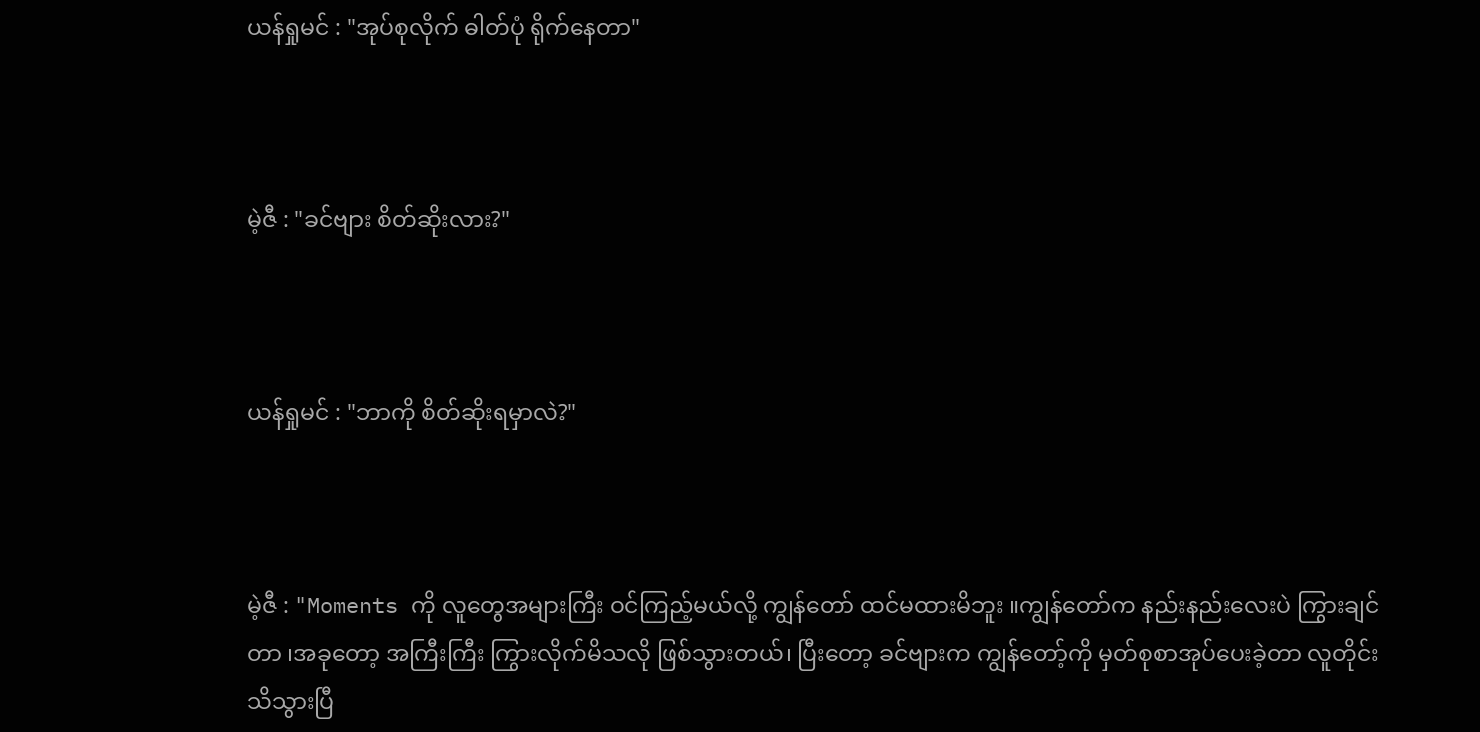ယန်ရှုမင် : "အုပ်စုလိုက် ဓါတ်ပုံ ရိုက်နေတာ"



မဲ့ဇီ : "ခင်ဗျား စိတ်ဆိုးလား?"



ယန်ရှုမင် : "ဘာကို စိတ်ဆိုးရမှာလဲ?"



မဲ့ဇီ : "Moments ကို လူတွေအများကြီး ဝင်ကြည့်မယ်လို့ ကျွန်တော် ထင်မထားမိဘူး ။ကျွန်တော်က နည်းနည်းလေးပဲ ကြွားချင်တာ ၊အခုတော့ အကြီးကြီး ကြွားလိုက်မိသလို ဖြစ်သွားတယ်၊ ပြီးတော့ ခင်ဗျားက ကျွန်တော့်ကို မှတ်စုစာအုပ်ပေးခဲ့တာ လူတိုင်း သိသွားပြီ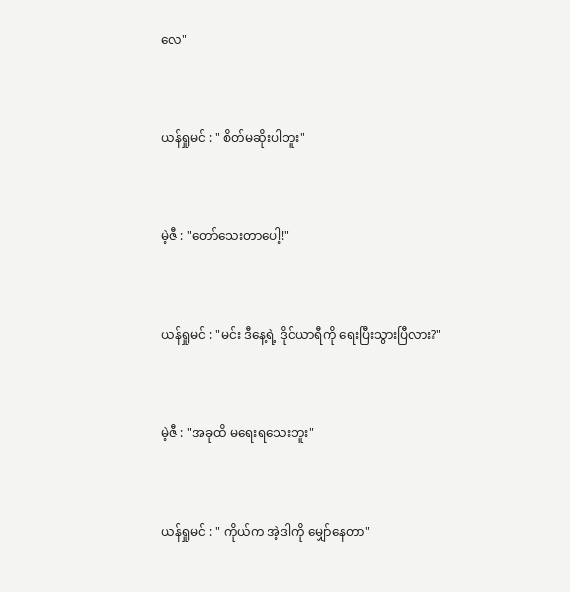လေ"



ယန်ရှုမင် : " စိတ်မဆိုးပါဘူး"



မဲ့ဇီ : "တော်သေးတာပေါ့!"



ယန်ရှုမင် : "မင်း ဒီနေ့ရဲ့ ဒိုင်ယာရီကို ရေးပြီးသွားပြီလား?"



မဲ့ဇီ : "အခုထိ မရေးရသေးဘူး"



ယန်ရှုမင် : " ကိုယ်က အဲ့ဒါကို မျှော်နေတာ"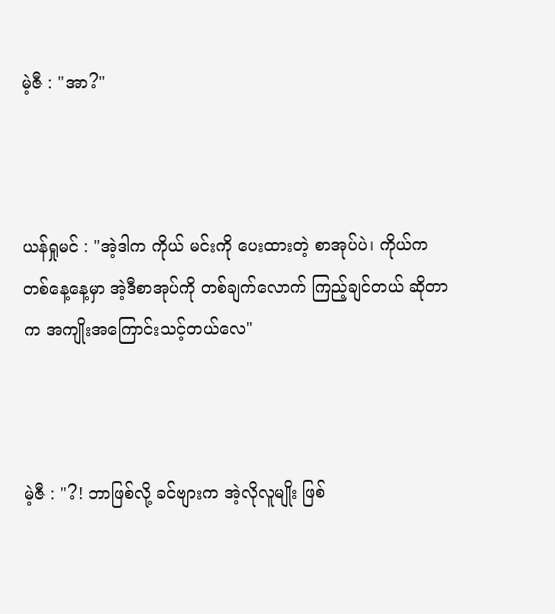မဲ့ဇီ : "အာ?"



ယန်ရှုမင် : "အဲ့ဒါက ကိုယ် မင်းကို ပေးထားတဲ့ စာအုပ်ပဲ၊ ကိုယ်က တစ်နေ့နေ့မှာ အဲ့ဒီစာအုပ်ကို တစ်ချက်လောက် ကြည့်ချင်တယ် ဆိုတာက အကျိုးအကြောင်းသင့်တယ်လေ"



မဲ့ဇီ : "?! ဘာဖြစ်လို့ ခင်ဗျားက အဲ့လိုလူမျိုး ဖြစ်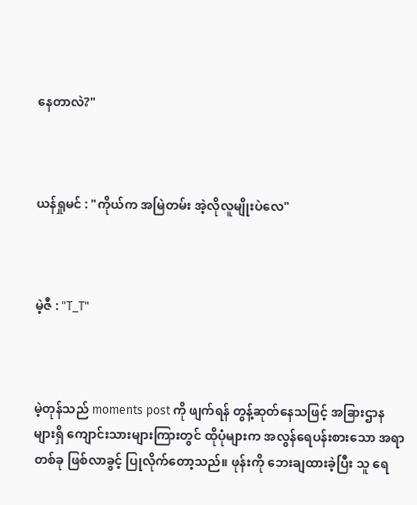နေတာလဲ?"



ယန်ရှုမင် : "ကိုယ်က အမြဲတမ်း အဲ့လိုလူမျိုးပဲလေ"



မဲ့ဇီ : "T_T"



မဲ့တုန်သည် moments post ကို ဖျက်ရန် တွန့်ဆုတ်နေသဖြင့် အခြားဌာနများရှိ ကျောင်းသားများကြားတွင် ထိုပုံများက အလွန်ရေပန်းစားသော အရာတစ်ခု ဖြစ်လာခွင့် ပြုလိုက်တော့သည်။ ဖုန်းကို ဘေးချထားခဲ့ပြီး သူ ရေ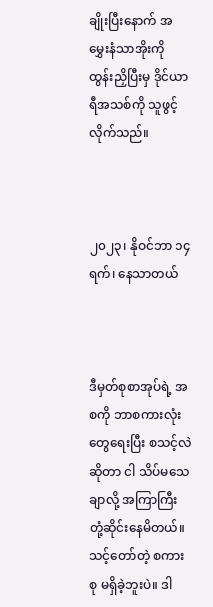ချိုးပြီးနောက် အမွှေးနံသာအိုးကို ထွန်းညှိပြီးမှ ဒိုင်ယာရီအသစ်ကို သူဖွင့်လိုက်သည်။



၂၀၂၃၊ နိုဝင်ဘာ ၁၄ ရက်၊ နေသာတယ်



ဒီမှတ်စုစာအုပ်ရဲ့ အစကို ဘာစကားလုံးတွေရေးပြီး စသင့်လဲဆိုတာ ငါ သိပ်မသေချာလို့ အကြာကြီး တုံ့ဆိုင်းနေမိတယ်။ သင့်တော်တဲ့ စကားစု မရှိခဲ့ဘူးပဲ။ ဒါ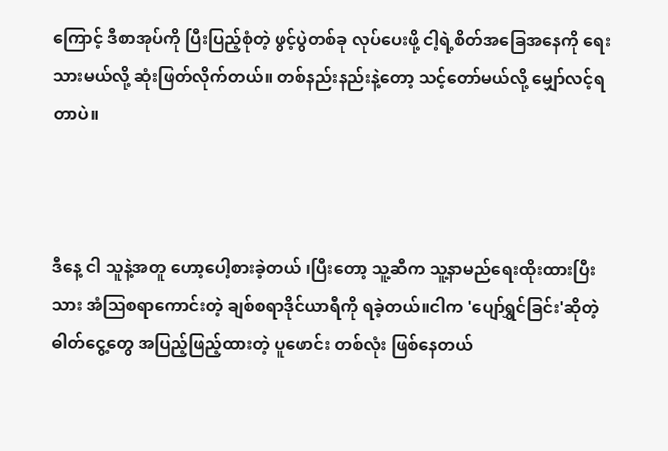ကြောင့် ဒီစာအုပ်ကို ပြီးပြည့်စုံတဲ့ ဖွင့်ပွဲတစ်ခု လုပ်ပေးဖို့ ငါ့ရဲ့စိတ်အခြေအနေကို ရေးသားမယ်လို့ ဆုံးဖြတ်လိုက်တယ်။ တစ်နည်းနည်းနဲ့တော့ သင့်တော်မယ်လို့ မျှော်လင့်ရတာပဲ။



ဒီနေ့ ငါ သူနဲ့အတူ ဟော့ပေါ့စားခဲ့တယ် ၊ပြီးတော့ သူ့ဆီက သူ့နာမည်ရေးထိုးထားပြီးသား အံဩစရာကောင်းတဲ့ ချစ်စရာဒိုင်ယာရီကို ရခဲ့တယ်။ငါက 'ပျော်ရွှင်ခြင်း'ဆိုတဲ့ ဓါတ်ငွေ့တွေ အပြည့်ဖြည့်ထားတဲ့ ပူဖောင်း တစ်လုံး ဖြစ်နေတယ်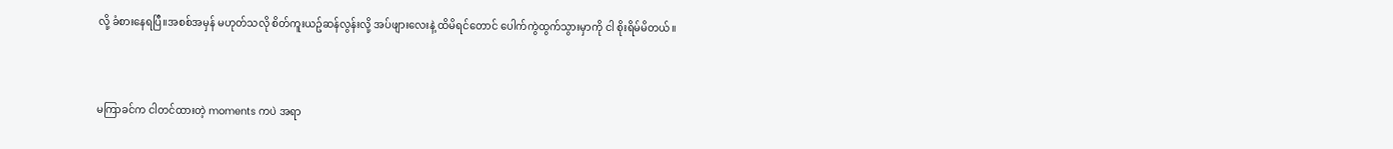လို့ ခံစားနေရပြီ။အစစ်အမှန် မဟုတ်သလို စိတ်ကူးယဥ်ဆန်လွန်းလို့ အပ်ဖျားလေးနဲ့ ထိမိရင်တောင် ပေါက်ကွဲထွက်သွားမှာကို ငါ စိုးရိမ်မိတယ်။



မကြာခင်က ငါတင်ထားတဲ့ moments ကပဲ အရာ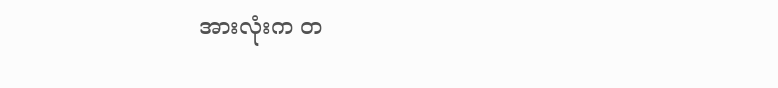အားလုံးက တ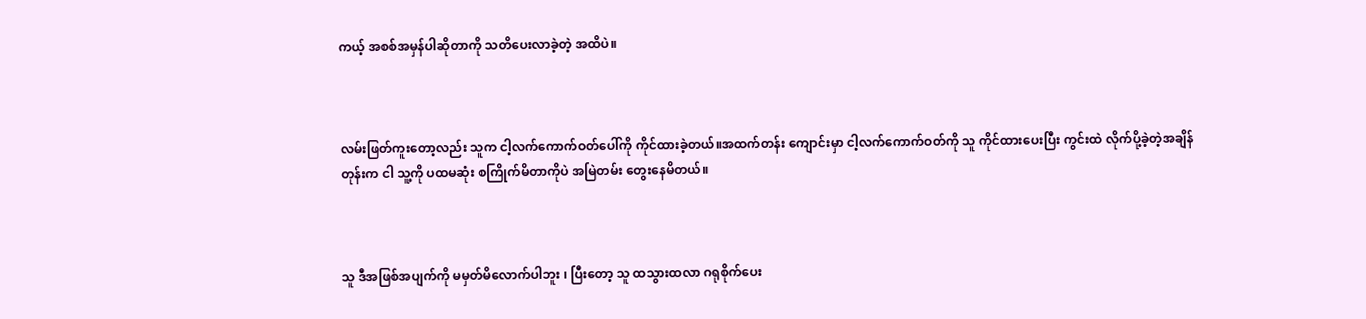ကယ့် အစစ်အမှန်ပါဆိုတာကို သတိပေးလာခဲ့တဲ့ အထိပဲ။



လမ်းဖြတ်ကူးတော့လည်း သူက ငါ့လက်ကောက်ဝတ်ပေါ်ကို ကိုင်ထားခဲ့တယ်။အထက်တန်း ကျောင်းမှာ ငါ့လက်ကောက်ဝတ်ကို သူ ကိုင်ထားပေးပြီး ကွင်းထဲ လိုက်ပို့ခဲ့တဲ့အချိန်တုန်းက ငါ သူ့ကို ပထမဆုံး စကြိုက်မိတာကိုပဲ အမြဲတမ်း တွေးနေမိတယ်။



သူ ဒီအဖြစ်အပျက်ကို မမှတ်မိလောက်ပါဘူး ၊ ပြီးတော့ သူ ထသွားထလာ ဂရုစိုက်ပေး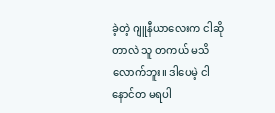ခဲ့တဲ့ ဂျူနီယာလေးက ငါဆိုတာလဲ သူ တကယ် မသိလောက်ဘူး။ ဒါပေမဲ့ ငါ နောင်တ မရပါ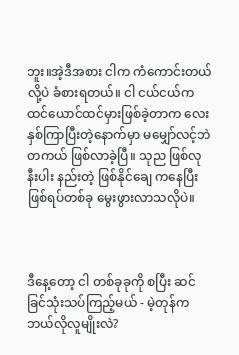ဘူး။အဲ့ဒီအစား ငါက ကံကောင်းတယ်လို့ပဲ ခံစားရတယ်။ ငါ ငယ်ငယ်က ထင်ယောင်ထင်မှားဖြစ်ခဲ့တာက လေးနှစ်ကြာပြီးတဲ့နောက်မှာ မမျှော်လင့်ဘဲ တကယ် ဖြစ်လာခဲ့ပြီ။ သုည ဖြစ်လုနီးပါး နည်းတဲ့ ဖြစ်နိုင်ချေ ကနေပြီး ဖြစ်ရပ်တစ်ခု မွေးဖွားလာသလိုပဲ။



ဒီနေ့တော့ ငါ တစ်ခုခုကို စပြီး ဆင်ခြင်သုံးသပ်ကြည့်မယ် - မဲ့တုန်က ဘယ်လိုလူမျိုးလဲ?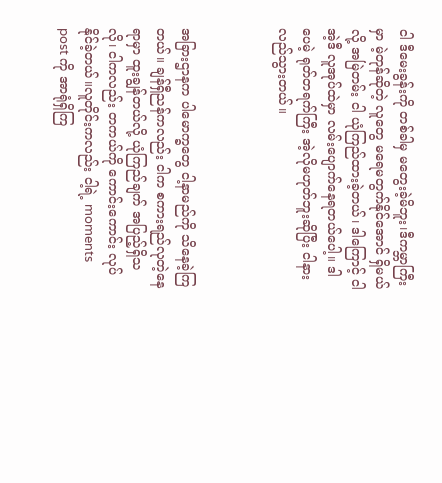ငါ ဒီမေးခွန်းကို တစ်ခါမှ မတွေးခဲ့မိဘူး၊ဒီကမ္ဘာကြီးမှာ မဲ့တုန်ဆိုတဲ့ လူတွေ မရေမတွက်နိုင်အောင် ရှိမယ်လို့ အမြဲတမ်း ငါ ယုံကြည်ထားခဲ့တယ်၊ ဒါကြောင့် ငါ အဲ့ဒီ လူအုပ်ထဲမှာ လမ်းပျောက်နေရတယ်ပေါ့။ ဒါပေမဲ့ ရုတ်တရက်ကြီး အဲ့လိုမဟုတ်ဘူးဆိုပြီး ငါနားလည်သွားတယ်။



အခြားဌာနက ပါမောက္ခတွေ ငါ့နာမည်ကို သိနေခဲ့ကြတယ်။ ချန်ရှီညန်ကလည်း ငါက စကားရည်လုတဲ့နေရာမှာ ထူးချွန်တယ်လို့ ယုံကြည်ချက် အပြည့်ရှိသလို၊ ငါကလည်း တကယ်ကို ကောင်းကောင်း လုပ်နိုင်ခဲ့တယ်။လူတိုင်းကလည်း ငါ့ရဲ့ moments post ကို အာရုံရှိကြ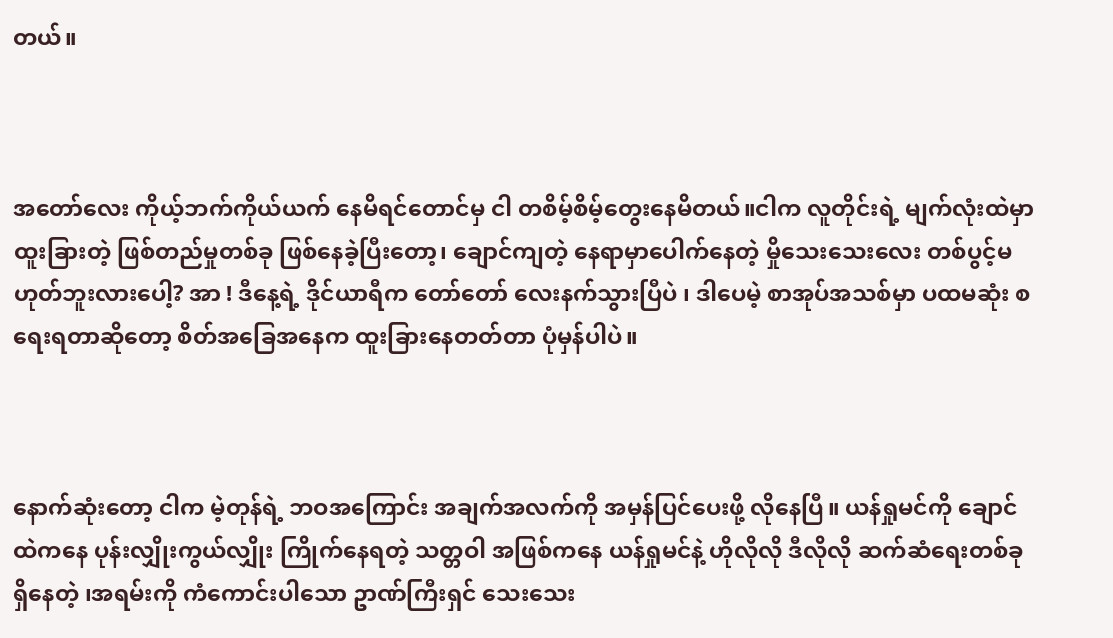တယ်။



အတော်လေး ကိုယ့်ဘက်ကိုယ်ယက် နေမိရင်တောင်မှ ငါ တစိမ့်စိမ့်တွေးနေမိတယ်။ငါက လူတိုင်းရဲ့ မျက်လုံးထဲမှာ ထူးခြားတဲ့ ဖြစ်တည်မှုတစ်ခု ဖြစ်နေခဲ့ပြီးတော့၊ ချောင်ကျတဲ့ နေရာမှာပေါက်နေတဲ့ မှိုသေးသေးလေး တစ်ပွင့်မဟုတ်ဘူးလားပေါ့? အာ ! ဒီနေ့ရဲ့ ဒိုင်ယာရီက တော်တော် လေးနက်သွားပြီပဲ ၊ ဒါပေမဲ့ စာအုပ်အသစ်မှာ ပထမဆုံး စရေးရတာဆိုတော့ စိတ်အခြေအနေက ထူးခြားနေတတ်တာ ပုံမှန်ပါပဲ။



နောက်ဆုံးတော့ ငါက မဲ့တုန်ရဲ့ ဘဝအကြောင်း အချက်အလက်ကို အမှန်ပြင်ပေးဖို့ လိုနေပြီ။ ယန်ရှုမင်ကို ချောင်ထဲကနေ ပုန်းလျှိုးကွယ်လျှိုး ကြိုက်နေရတဲ့ သတ္တဝါ အဖြစ်ကနေ ယန်ရှုမင်နဲ့ ဟိုလိုလို ဒီလိုလို ဆက်ဆံရေးတစ်ခု ရှိနေတဲ့ ၊အရမ်းကို ကံကောင်းပါသော ဥာဏ်ကြီးရှင် သေးသေး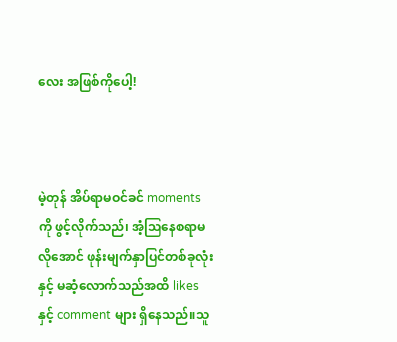လေး အဖြစ်ကိုပေါ့!



မဲ့တုန် အိပ်ရာမဝင်ခင် moments ကို ဖွင့်လိုက်သည်၊ အံ့ဩနေစရာမလိုအောင် ဖုန်းမျက်နှာပြင်တစ်ခုလုံးနှင့် မဆံ့လောက်သည်အထိ likesနှင့် comment များ ရှိနေသည်။သူ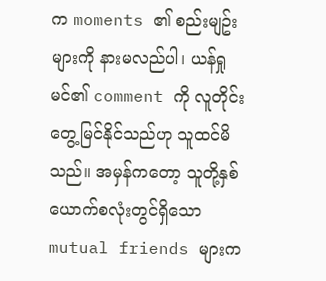က moments ၏ စည်းမျဥ်းများကို နားမလည်ပါ၊ ယန်ရှုမင်၏ comment ကို လူတိုင်းတွေ့မြင်နိုင်သည်ဟု သူထင်မိသည်။ အမှန်ကတော့ သူတို့နှစ်ယောက်စလုံးတွင်ရှိသော mutual friends များက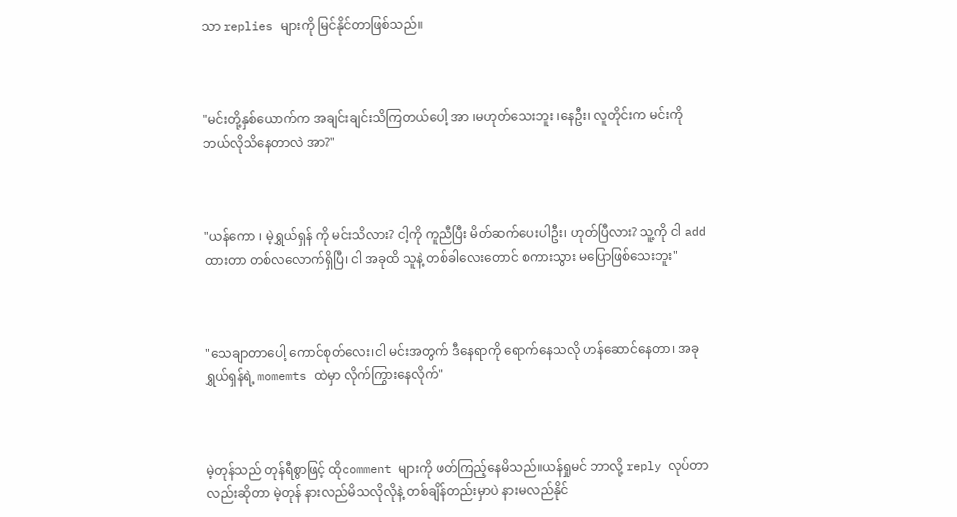သာ replies များကို မြင်နိုင်တာဖြစ်သည်။



"မင်းတို့နှစ်ယောက်က အချင်းချင်းသိကြတယ်ပေါ့ အာ ၊မဟုတ်သေးဘူး ၊နေဦး၊ လူတိုင်းက မင်းကို ဘယ်လိုသိနေတာလဲ အာ?"



"ယန်ကော ၊ မဲ့ရွှယ်ရှန် ကို မင်းသိလား? ငါ့ကို ကူညီပြီး မိတ်ဆက်ပေးပါဦး၊ ဟုတ်ပြီလား? သူ့ကို ငါ add ထားတာ တစ်လလောက်ရှိပြီ၊ ငါ အခုထိ သူနဲ့ တစ်ခါလေးတောင် စကားသွား မပြောဖြစ်သေးဘူး"



"သေချာတာပေါ့ ကောင်စုတ်လေး၊ငါ မင်းအတွက် ဒီနေရာကို ရောက်နေသလို ဟန်ဆောင်နေတာ၊ အခု ရွှယ်ရှန်ရဲ့ momemts ထဲမှာ လိုက်ကြွားနေလိုက်"



မဲ့တုန်သည် တုန်ရီစွာဖြင့် ထိုcomment များကို ဖတ်ကြည့်နေမိသည်။ယန်ရှုမင် ဘာလို့ reply လုပ်တာလည်းဆိုတာ မဲ့တုန် နားလည်မိသလိုလိုနဲ့ တစ်ချိန်တည်းမှာပဲ နားမလည်နိုင်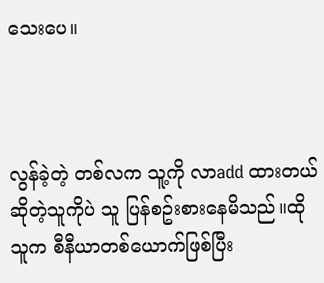သေးပေ။



လွန်ခဲ့တဲ့ တစ်လက သူ့ကို လာadd ထားတယ် ဆိုတဲ့သူကိုပဲ သူ ပြန်စဥ်းစားနေမိသည်။ထိုသူက စီနီယာတစ်ယောက်ဖြစ်ပြီး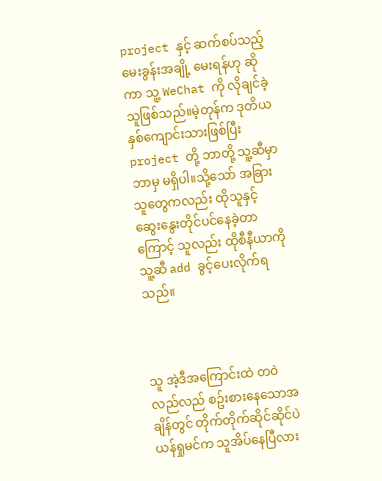project နှင့် ဆက်စပ်သည့် မေးခွန်းအချို့ မေးရန်ဟု ဆိုကာ သူ့ WeChat ကို လိုချင်ခဲ့သူဖြစ်သည်။မဲ့တုန်က ဒုတိယနှစ်ကျောင်းသားဖြစ်ပြီး project တို့ ဘာတို့ သူ့ဆီမှာ ဘာမှ မရှိပါ။သို့သော် အခြားသူတွေကလည်း ထိုသူနှင့် ဆွေးနွေးတိုင်ပင်နေခဲ့တာကြောင့် သူလည်း ထိုစီနီယာကို သူ့ဆီ add ခွင့်ပေးလိုက်ရသည်။



သူ အဲ့ဒီအကြောင်းထဲ တဝဲလည်လည် စဥ်းစားနေသောအချိန်တွင် တိုက်တိုက်ဆိုင်ဆိုင်ပဲ ယန်ရှုမင်က သူအိပ်နေပြီလား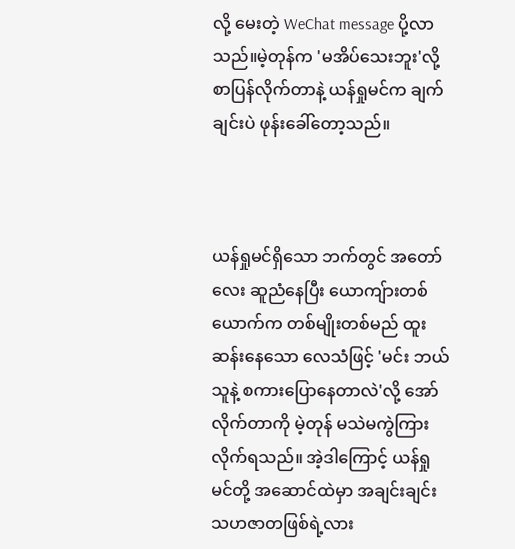လို့ မေးတဲ့ WeChat message ပို့လာသည်။မဲ့တုန်က 'မအိပ်သေးဘူး'လို့ စာပြန်လိုက်တာနဲ့ ယန်ရှုမင်က ချက်ချင်းပဲ ဖုန်းခေါ်တော့သည်။



ယန်ရှုမင်ရှိသော ဘက်တွင် အတော်လေး ဆူညံနေပြီး ယောကျ်ားတစ်ယောက်က တစ်မျိုးတစ်မည် ထူးဆန်းနေသော လေသံဖြင့် 'မင်း ဘယ်သူနဲ့ စကားပြောနေတာလဲ'လို့ အော်လိုက်တာကို မဲ့တုန် မသဲမကွဲကြားလိုက်ရသည်။ အဲ့ဒါကြောင့် ယန်ရှုမင်တို့ အဆောင်ထဲမှာ အချင်းချင်း သဟဇာတဖြစ်ရဲ့လား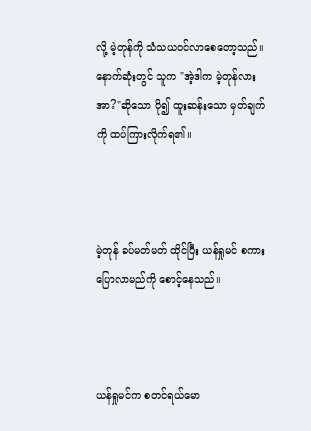လို့ မဲ့တုန်ကို သံသယဝင်လာစေတော့သည်။နောက်ဆုံးတွင် သူက "အဲ့ဒါက မဲ့တုန်လား အာ?"ဆိုသော ပို၍ ထူးဆန်းသော မှတ်ချက်ကို ထပ်ကြားလိုက်ရ၏။



မဲ့တုန် ခပ်မတ်မတ် ထိုင်ပြီး ယန်ရှုမင် စကားပြောလာမည်ကို စောင့်နေသည်။



ယန်ရှုမင်က စတင်ရယ်မော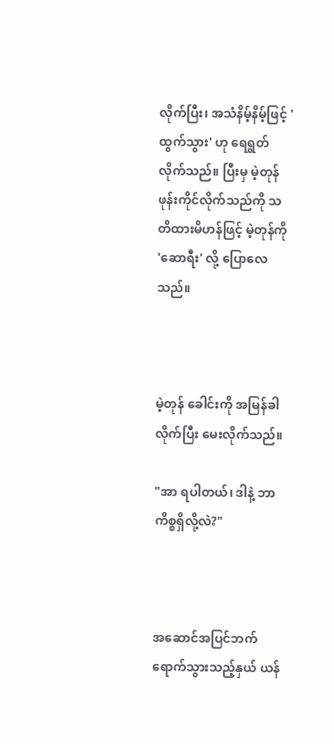လိုက်ပြီး၊ အသံနိမ့်နိမ့်ဖြင့် 'ထွက်သွား' ဟု ရေရွတ်လိုက်သည်။ ပြီးမှ မဲ့တုန် ဖုန်းကိုင်လိုက်သည်ကို သတိထားမိဟန်ဖြင့် မဲ့တုန်ကို 'ဆောရီး' လို့ ပြောလေသည်။



မဲ့တုန် ခေါင်းကို အမြန်ခါလိုက်ပြီး မေးလိုက်သည်။

"အာ ရပါတယ်၊ ဒါနဲ့ ဘာကိစ္စရှိလို့လဲ?"



အဆောင်အပြင်ဘက် ရောက်သွားသည့်နှယ် ယန်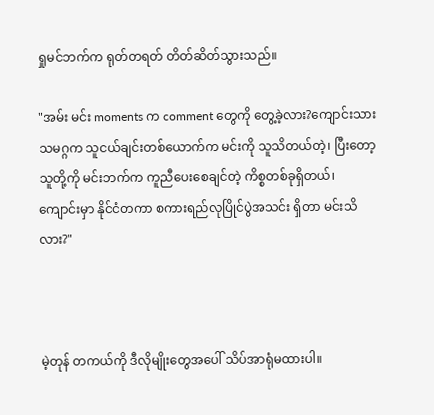ရှုမင်ဘက်က ရုတ်တရတ် တိတ်ဆိတ်သွားသည်။

"အမ်း မင်း moments က comment တွေကို တွေ့ခဲ့လား?ကျောင်းသားသမဂ္ဂက သူငယ်ချင်းတစ်ယောက်က မင်းကို သူသိတယ်တဲ့၊ ပြီးတော့ သူတို့ကို မင်းဘက်က ကူညီပေးစေချင်တဲ့ ကိစ္စတစ်ခုရှိတယ်၊ ကျောင်းမှာ နိုင်ငံတကာ စကားရည်လုပြိုင်ပွဲအသင်း ရှိတာ မင်းသိလား?"



မဲ့တုန် တကယ်ကို ဒီလိုမျိုးတွေအပေါ် သိပ်အာရုံမထားပါ။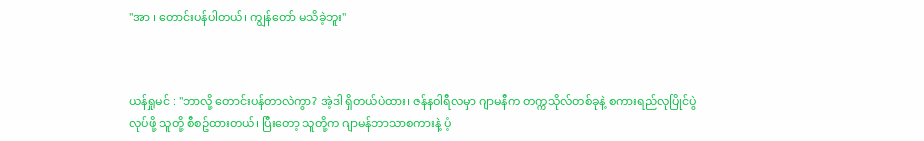"အာ ၊ တောင်းပန်ပါတယ်၊ ကျွန်တော် မသိခဲ့ဘူး"



ယန်ရှုမင် : "ဘာလို့ တောင်းပန်တာလဲကွာ? အဲ့ဒါ ရှိတယ်ပဲထား၊ ဇန်နဝါရီလမှာ ဂျာမနီက တက္ကသိုလ်တစ်ခုနဲ့ စကားရည်လုပြိုင်ပွဲ လုပ်ဖို့ သူတို့ စီစဥ်ထားတယ်၊ ပြီးတော့ သူတို့က ဂျာမန်ဘာသာစကားနဲ့ ပံ့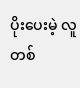ပိုးပေးမဲ့ လူတစ်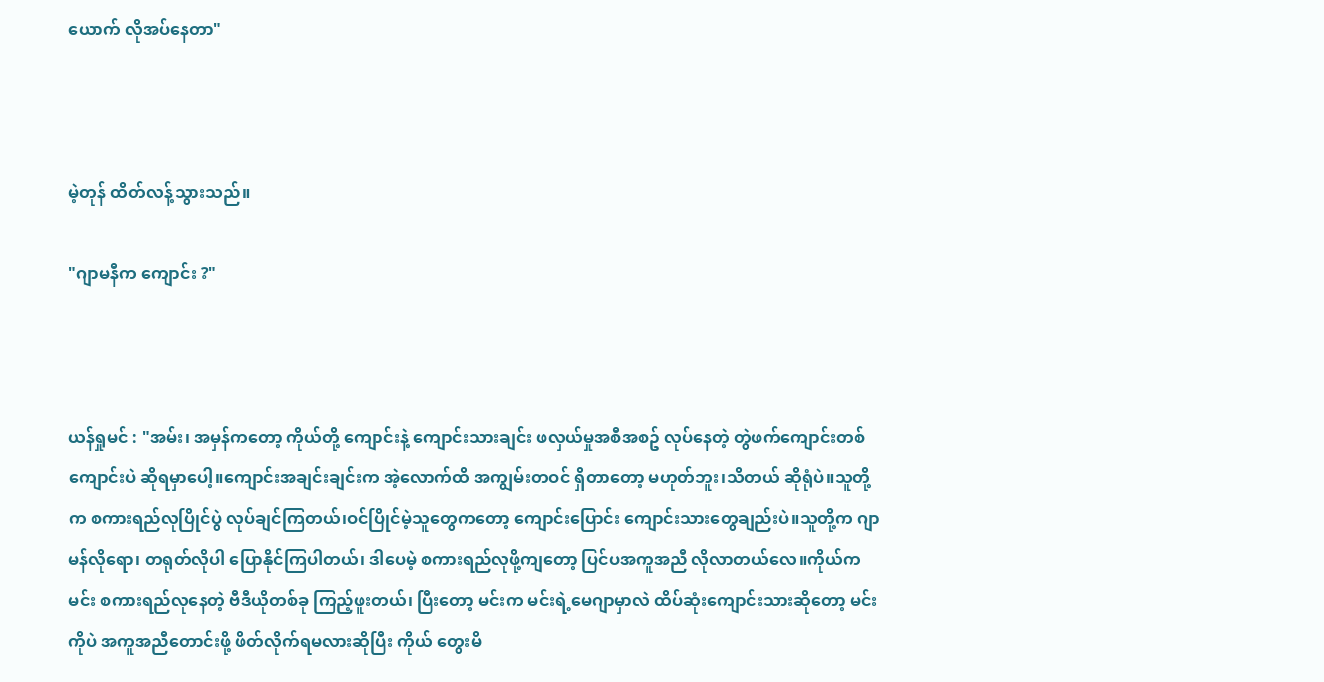ယောက် လိုအပ်နေတာ"



မဲ့တုန် ထိတ်လန့်သွားသည်။

"ဂျာမနီက ကျောင်း ?"



ယန်ရှုမင် : "အမ်း၊ အမှန်ကတော့ ကိုယ်တို့ ကျောင်းနဲ့ ကျောင်းသားချင်း ဖလှယ်မှုအစီအစဥ် လုပ်နေတဲ့ တွဲဖက်ကျောင်းတစ်ကျောင်းပဲ ဆိုရမှာပေါ့။ကျောင်းအချင်းချင်းက အဲ့လောက်ထိ အကျွမ်းတဝင် ရှိတာတော့ မဟုတ်ဘူး၊သိတယ် ဆိုရုံပဲ။သူတို့က စကားရည်လုပြိုင်ပွဲ လုပ်ချင်ကြတယ်၊ဝင်ပြိုင်မဲ့သူတွေကတော့ ကျောင်းပြောင်း ကျောင်းသားတွေချည်းပဲ။သူတို့က ဂျာမန်လိုရော၊ တရုတ်လိုပါ ပြောနိုင်ကြပါတယ်၊ ဒါပေမဲ့ စကားရည်လုဖို့ကျတော့ ပြင်ပအကူအညီ လိုလာတယ်လေ။ကိုယ်က မင်း စကားရည်လုနေတဲ့ ဗီဒီယိုတစ်ခု ကြည့်ဖူးတယ်၊ ပြီးတော့ မင်းက မင်းရဲ့မေဂျာမှာလဲ ထိပ်ဆုံးကျောင်းသားဆိုတော့ မင်းကိုပဲ အကူအညီတောင်းဖို့ ဖိတ်လိုက်ရမလားဆိုပြီး ကိုယ် တွေးမိ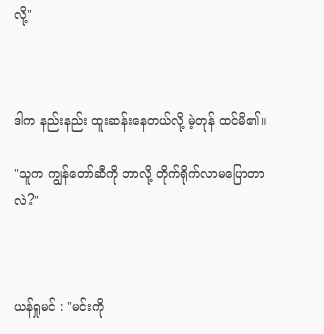လို့"



ဒါက နည်းနည်း ထူးဆန်းနေတယ်လို့ မဲ့တုန် ထင်မိ၏။

"သူက ကျွန်တော်ဆီကို ဘာလို့ တိုက်ရိုက်လာမပြောတာလဲ?"



ယန်ရှုမင် : "မင်းကို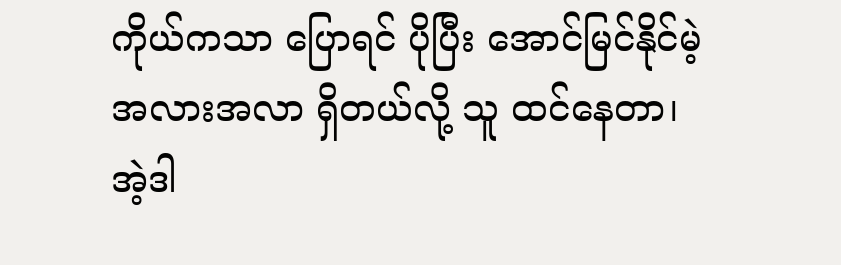ကိုယ်ကသာ ပြောရင် ပိုပြီး အောင်မြင်နိုင်မဲ့ အလားအလာ ရှိတယ်လို့ သူ ထင်နေတာ၊အဲ့ဒါ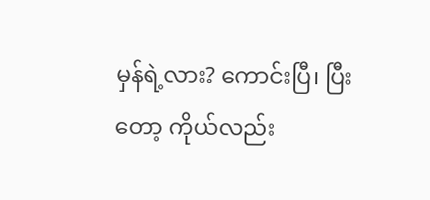မှန်ရဲ့လား? ကောင်းပြီ၊ ပြီးတော့ ကိုယ်လည်း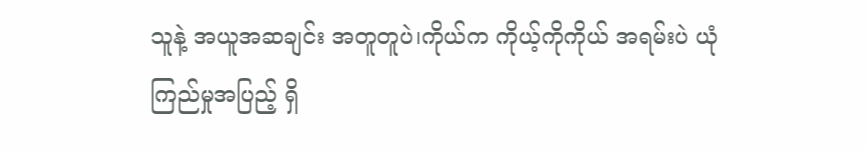သူနဲ့ အယူအဆချင်း အတူတူပဲ၊ကိုယ်က ကိုယ့်ကိုကိုယ် အရမ်းပဲ ယုံကြည်မှုအပြည့် ရှိ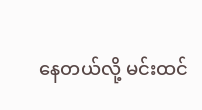နေတယ်လို့ မင်းထင်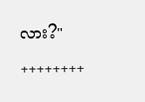လား?"

++++++++